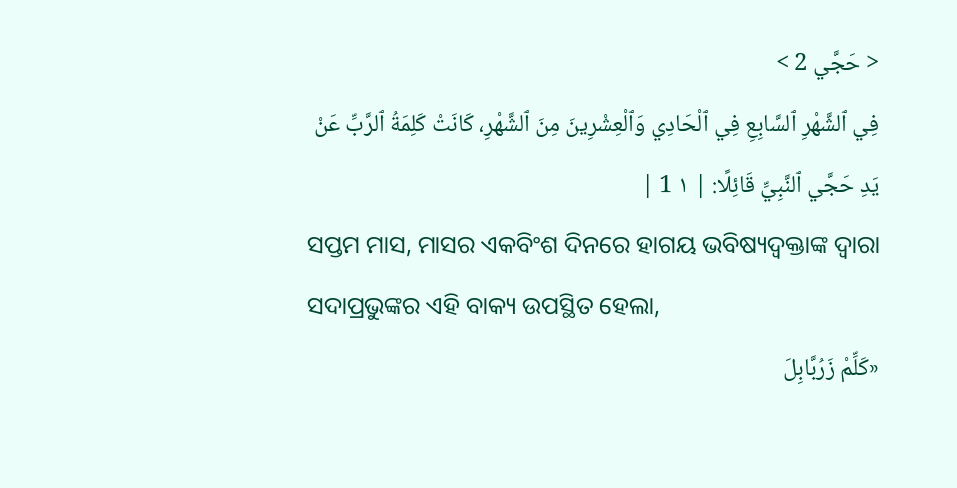< حَجَّي 2 >
فِي ٱلشَّهْرِ ٱلسَّابِعِ فِي ٱلْحَادِي وَٱلْعِشْرِينَ مِنَ ٱلشَّهْرِ، كَانَتْ كَلِمَةُ ٱلرَّبِّ عَنْ يَدِ حَجَّي ٱلنَّبِيِّ قَائِلًا: | ١ 1 |
ସପ୍ତମ ମାସ, ମାସର ଏକବିଂଶ ଦିନରେ ହାଗୟ ଭବିଷ୍ୟଦ୍ବକ୍ତାଙ୍କ ଦ୍ୱାରା ସଦାପ୍ରଭୁଙ୍କର ଏହି ବାକ୍ୟ ଉପସ୍ଥିତ ହେଲା,
«كَلِّمْ زَرُبَّابِلَ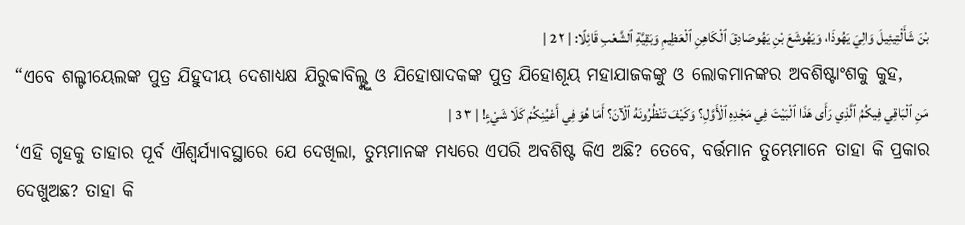بْنَ شَأَلْتِيئِيلَ وَالِيَ يَهُوذَا، وَيَهُوشَعَ بْنِ يَهُوصَادِقَ ٱلْكَاهِنِ ٱلْعَظِيمِ وَبَقِيَّةِ ٱلشَّعْبِ قَائِلًا: | ٢ 2 |
“ଏବେ ଶଲ୍ଟୀୟେଲଙ୍କ ପୁତ୍ର ଯିହୁଦୀୟ ଦେଶାଧ୍ୟକ୍ଷ ଯିରୁବ୍ବାବିଲ୍ଙ୍କୁ ଓ ଯିହୋଷାଦକଙ୍କ ପୁତ୍ର ଯିହୋଶୂୟ ମହାଯାଜକଙ୍କୁ ଓ ଲୋକମାନଙ୍କର ଅବଶିଷ୍ଟାଂଶକୁ କୁହ,
مَنِ ٱلْبَاقِي فِيكُمُ ٱلَّذِي رَأَى هَذَا ٱلْبَيْتَ فِي مَجْدِهِ ٱلْأَوَّلِ؟ وَكَيْفَ تَنْظُرُونَهُ ٱلْآنَ؟ أَمَا هُوَ فِي أَعْيُنِكُمْ كَلَا شَيْءٍ! | ٣ 3 |
‘ଏହି ଗୃହକୁ ତାହାର ପୂର୍ବ ଐଶ୍ୱର୍ଯ୍ୟାବସ୍ଥାରେ ଯେ ଦେଖିଲା, ତୁମ୍ଭମାନଙ୍କ ମଧ୍ୟରେ ଏପରି ଅବଶିଷ୍ଟ କିଏ ଅଛି? ତେବେ, ବର୍ତ୍ତମାନ ତୁମ୍ଭେମାନେ ତାହା କି ପ୍ରକାର ଦେଖୁଅଛ? ତାହା କି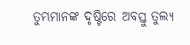ତୁମ୍ଭମାନଙ୍କ ଦୃଷ୍ଟିରେ ଅବସ୍ତୁ ତୁଲ୍ୟ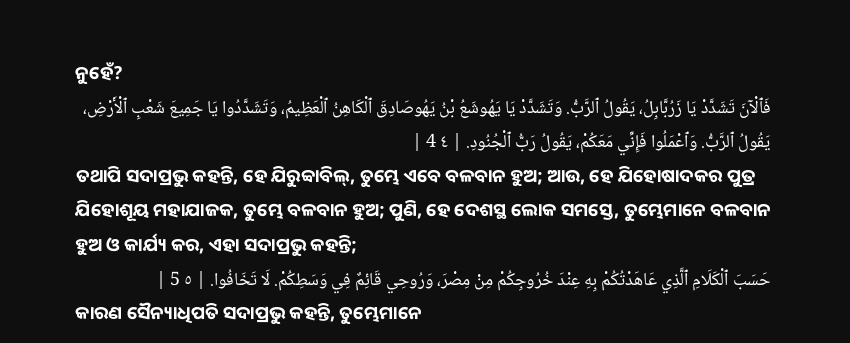ନୁହେଁ?
فَٱلْآنَ تَشَدَّدْ يَا زَرُبَّابِلُ، يَقُولُ ٱلرَّبُّ. وَتَشَدَّدْ يَا يَهُوشَعُ بْنُ يَهُوصَادِقَ ٱلْكَاهِنُ ٱلْعَظِيمُ، وَتَشَدَّدُوا يَا جَمِيعَ شَعْبِ ٱلْأَرْضِ، يَقُولُ ٱلرَّبُّ. وَٱعْمَلُوا فَإِنِّي مَعَكُمْ، يَقُولُ رَبُّ ٱلْجُنُودِ. | ٤ 4 |
ତଥାପି ସଦାପ୍ରଭୁ କହନ୍ତି, ହେ ଯିରୁବ୍ବାବିଲ୍, ତୁମ୍ଭେ ଏବେ ବଳବାନ ହୁଅ; ଆଉ, ହେ ଯିହୋଷାଦକର ପୁତ୍ର ଯିହୋଶୂୟ ମହାଯାଜକ, ତୁମ୍ଭେ ବଳବାନ ହୁଅ; ପୁଣି, ହେ ଦେଶସ୍ଥ ଲୋକ ସମସ୍ତେ, ତୁମ୍ଭେମାନେ ବଳବାନ ହୁଅ ଓ କାର୍ଯ୍ୟ କର, ଏହା ସଦାପ୍ରଭୁ କହନ୍ତି;
حَسَبَ ٱلْكَلَامِ ٱلَّذِي عَاهَدْتُكُمْ بِهِ عِنْدَ خُرُوجِكُمْ مِنْ مِصْرَ، وَرُوحِي قَائِمٌ فِي وَسَطِكُمْ. لَا تَخَافُوا. | ٥ 5 |
କାରଣ ସୈନ୍ୟାଧିପତି ସଦାପ୍ରଭୁ କହନ୍ତି, ତୁମ୍ଭେମାନେ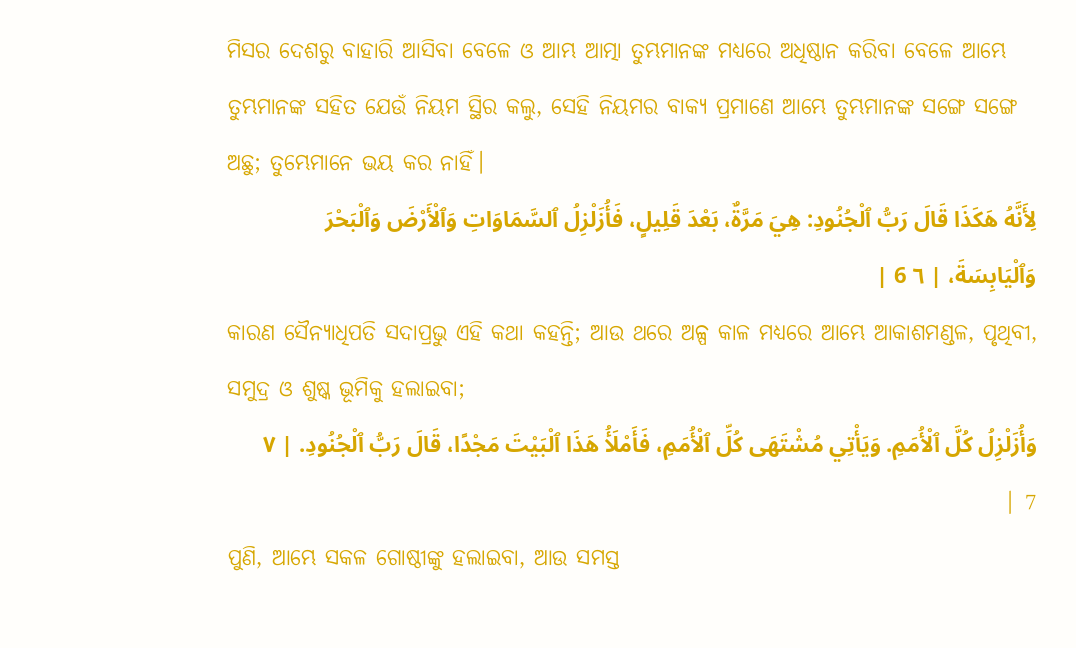ମିସର ଦେଶରୁ ବାହାରି ଆସିବା ବେଳେ ଓ ଆମ୍ଭ ଆତ୍ମା ତୁମ୍ଭମାନଙ୍କ ମଧ୍ୟରେ ଅଧିଷ୍ଠାନ କରିବା ବେଳେ ଆମ୍ଭେ ତୁମ୍ଭମାନଙ୍କ ସହିତ ଯେଉଁ ନିୟମ ସ୍ଥିର କଲୁ, ସେହି ନିୟମର ବାକ୍ୟ ପ୍ରମାଣେ ଆମ୍ଭେ ତୁମ୍ଭମାନଙ୍କ ସଙ୍ଗେ ସଙ୍ଗେ ଅଛୁ; ତୁମ୍ଭେମାନେ ଭୟ କର ନାହିଁ।
لِأَنَّهُ هَكَذَا قَالَ رَبُّ ٱلْجُنُودِ: هِيَ مَرَّةٌ، بَعْدَ قَلِيلٍ، فَأُزَلْزِلُ ٱلسَّمَاوَاتِ وَٱلْأَرْضَ وَٱلْبَحْرَ وَٱلْيَابِسَةَ، | ٦ 6 |
କାରଣ ସୈନ୍ୟାଧିପତି ସଦାପ୍ରଭୁ ଏହି କଥା କହନ୍ତି; ଆଉ ଥରେ ଅଳ୍ପ କାଳ ମଧ୍ୟରେ ଆମ୍ଭେ ଆକାଶମଣ୍ଡଳ, ପୃଥିବୀ, ସମୁଦ୍ର ଓ ଶୁଷ୍କ ଭୂମିକୁ ହଲାଇବା;
وَأُزَلْزِلُ كُلَّ ٱلْأُمَمِ. وَيَأْتِي مُشْتَهَى كُلِّ ٱلْأُمَمِ، فَأَمْلَأُ هَذَا ٱلْبَيْتَ مَجْدًا، قَالَ رَبُّ ٱلْجُنُودِ. | ٧ 7 |
ପୁଣି, ଆମ୍ଭେ ସକଳ ଗୋଷ୍ଠୀଙ୍କୁ ହଲାଇବା, ଆଉ ସମସ୍ତ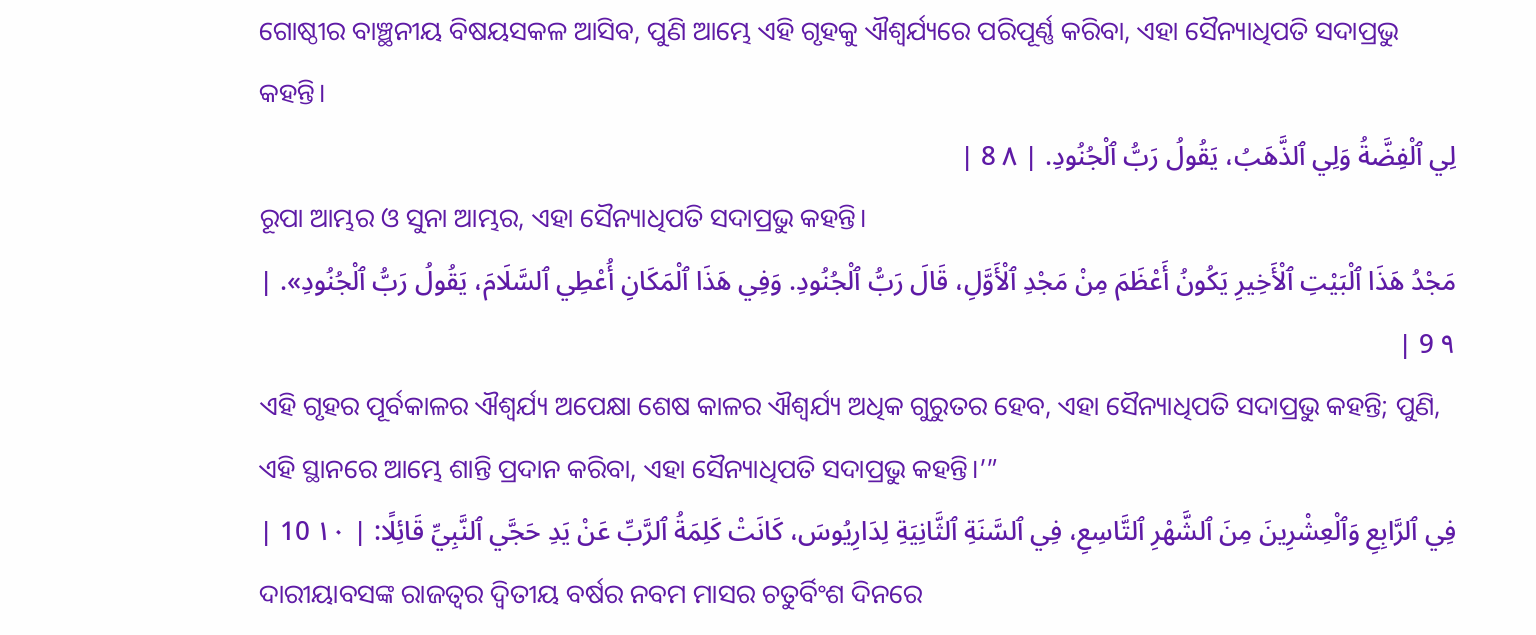ଗୋଷ୍ଠୀର ବାଞ୍ଛନୀୟ ବିଷୟସକଳ ଆସିବ, ପୁଣି ଆମ୍ଭେ ଏହି ଗୃହକୁ ଐଶ୍ୱର୍ଯ୍ୟରେ ପରିପୂର୍ଣ୍ଣ କରିବା, ଏହା ସୈନ୍ୟାଧିପତି ସଦାପ୍ରଭୁ କହନ୍ତି।
لِي ٱلْفِضَّةُ وَلِي ٱلذَّهَبُ، يَقُولُ رَبُّ ٱلْجُنُودِ. | ٨ 8 |
ରୂପା ଆମ୍ଭର ଓ ସୁନା ଆମ୍ଭର, ଏହା ସୈନ୍ୟାଧିପତି ସଦାପ୍ରଭୁ କହନ୍ତି।
مَجْدُ هَذَا ٱلْبَيْتِ ٱلْأَخِيرِ يَكُونُ أَعْظَمَ مِنْ مَجْدِ ٱلْأَوَّلِ، قَالَ رَبُّ ٱلْجُنُودِ. وَفِي هَذَا ٱلْمَكَانِ أُعْطِي ٱلسَّلَامَ، يَقُولُ رَبُّ ٱلْجُنُودِ». | ٩ 9 |
ଏହି ଗୃହର ପୂର୍ବକାଳର ଐଶ୍ୱର୍ଯ୍ୟ ଅପେକ୍ଷା ଶେଷ କାଳର ଐଶ୍ୱର୍ଯ୍ୟ ଅଧିକ ଗୁରୁତର ହେବ, ଏହା ସୈନ୍ୟାଧିପତି ସଦାପ୍ରଭୁ କହନ୍ତି; ପୁଣି, ଏହି ସ୍ଥାନରେ ଆମ୍ଭେ ଶାନ୍ତି ପ୍ରଦାନ କରିବା, ଏହା ସୈନ୍ୟାଧିପତି ସଦାପ୍ରଭୁ କହନ୍ତି।’”
فِي ٱلرَّابِعِ وَٱلْعِشْرِينَ مِنَ ٱلشَّهْرِ ٱلتَّاسِعِ، فِي ٱلسَّنَةِ ٱلثَّانِيَةِ لِدَارِيُوسَ، كَانَتْ كَلِمَةُ ٱلرَّبِّ عَنْ يَدِ حَجَّي ٱلنَّبِيِّ قَائِلًا: | ١٠ 10 |
ଦାରୀୟାବସଙ୍କ ରାଜତ୍ଵର ଦ୍ୱିତୀୟ ବର୍ଷର ନବମ ମାସର ଚତୁର୍ବିଂଶ ଦିନରେ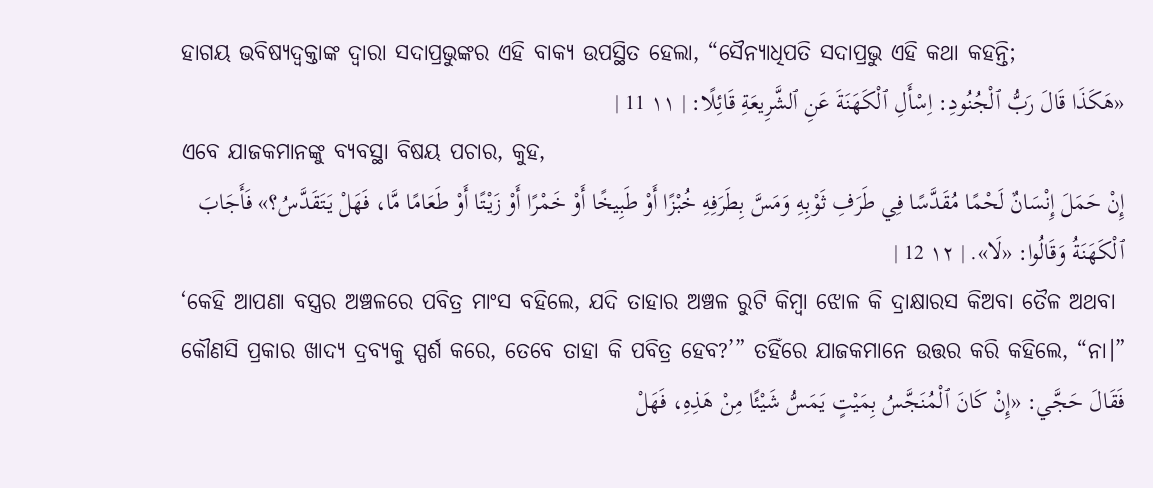ହାଗୟ ଭବିଷ୍ୟଦ୍ବକ୍ତାଙ୍କ ଦ୍ୱାରା ସଦାପ୍ରଭୁଙ୍କର ଏହି ବାକ୍ୟ ଉପସ୍ଥିତ ହେଲା, “ସୈନ୍ୟାଧିପତି ସଦାପ୍ରଭୁ ଏହି କଥା କହନ୍ତି;
«هَكَذَا قَالَ رَبُّ ٱلْجُنُودِ: اِسْأَلِ ٱلْكَهَنَةَ عَنِ ٱلشَّرِيعَةِ قَائِلًا: | ١١ 11 |
ଏବେ ଯାଜକମାନଙ୍କୁ ବ୍ୟବସ୍ଥା ବିଷୟ ପଚାର, କୁହ,
إِنْ حَمَلَ إِنْسَانٌ لَحْمًا مُقَدَّسًا فِي طَرَفِ ثَوْبِهِ وَمَسَّ بِطَرَفِهِ خُبْزًا أَوْ طَبِيخًا أَوْ خَمْرًا أَوْ زَيْتًا أَوْ طَعَامًا مَّا، فَهَلْ يَتَقَدَّسُ؟» فَأَجَابَ ٱلْكَهَنَةُ وَقَالُوا: «لَا». | ١٢ 12 |
‘କେହି ଆପଣା ବସ୍ତ୍ରର ଅଞ୍ଚଳରେ ପବିତ୍ର ମାଂସ ବହିଲେ, ଯଦି ତାହାର ଅଞ୍ଚଳ ରୁଟି କିମ୍ବା ଝୋଳ କି ଦ୍ରାକ୍ଷାରସ କିଅବା ତୈଳ ଅଥବା କୌଣସି ପ୍ରକାର ଖାଦ୍ୟ ଦ୍ରବ୍ୟକୁ ସ୍ପର୍ଶ କରେ, ତେବେ ତାହା କି ପବିତ୍ର ହେବ?’” ତହିଁରେ ଯାଜକମାନେ ଉତ୍ତର କରି କହିଲେ, “ନା।”
فَقَالَ حَجَّي: «إِنْ كَانَ ٱلْمُنَجَّسُ بِمَيْتٍ يَمَسُّ شَيْئًا مِنْ هَذِهِ، فَهَلْ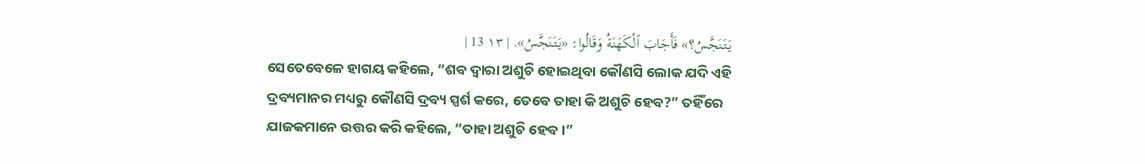يَتَنَجَّسُ؟» فَأَجَابَ ٱلْكَهَنَةُ وَقَالُوا: «يَتَنَجَّسُ». | ١٣ 13 |
ସେତେବେଳେ ହାଗୟ କହିଲେ, “ଶବ ଦ୍ୱାରା ଅଶୁଚି ହୋଇଥିବା କୌଣସି ଲୋକ ଯଦି ଏହି ଦ୍ରବ୍ୟମାନର ମଧ୍ୟରୁ କୌଣସି ଦ୍ରବ୍ୟ ସ୍ପର୍ଶ କରେ, ତେବେ ତାହା କି ଅଶୁଚି ହେବ?” ତହିଁରେ ଯାଜକମାନେ ଉତ୍ତର କରି କହିଲେ, “ତାହା ଅଶୁଚି ହେବ।”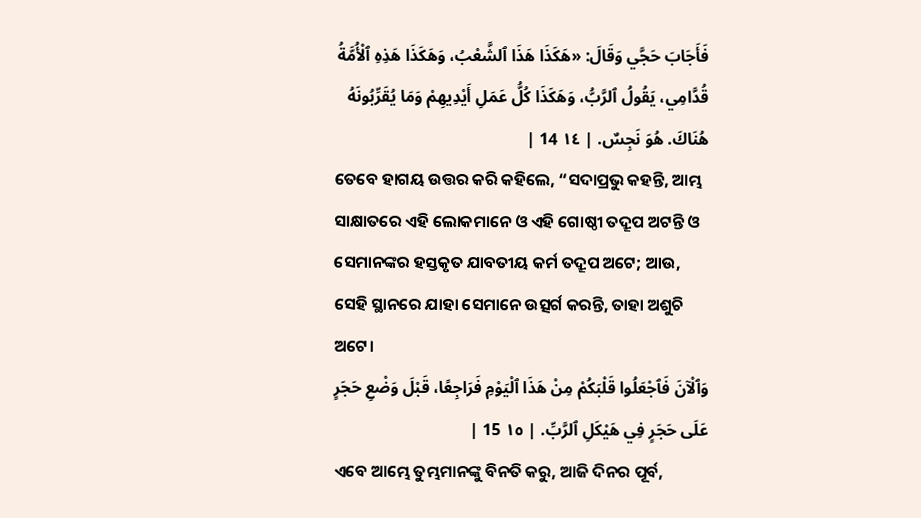فَأَجَابَ حَجَّي وَقَالَ: «هَكَذَا هَذَا ٱلشَّعْبُ، وَهَكَذَا هَذِهِ ٱلْأُمَّةُ قُدَّامِي، يَقُولُ ٱلرَّبُّ، وَهَكَذَا كُلُّ عَمَلِ أَيْدِيهِمْ وَمَا يُقَرِّبُونَهُ هُنَاكَ. هُوَ نَجِسٌ. | ١٤ 14 |
ତେବେ ହାଗୟ ଉତ୍ତର କରି କହିଲେ, “ସଦାପ୍ରଭୁ କହନ୍ତି, ଆମ୍ଭ ସାକ୍ଷାତରେ ଏହି ଲୋକମାନେ ଓ ଏହି ଗୋଷ୍ଠୀ ତଦ୍ରୂପ ଅଟନ୍ତି ଓ ସେମାନଙ୍କର ହସ୍ତକୃତ ଯାବତୀୟ କର୍ମ ତଦ୍ରୂପ ଅଟେ; ଆଉ, ସେହି ସ୍ଥାନରେ ଯାହା ସେମାନେ ଉତ୍ସର୍ଗ କରନ୍ତି, ତାହା ଅଶୁଚି ଅଟେ।
وَٱلْآنَ فَٱجْعَلُوا قَلْبَكُمْ مِنْ هَذَا ٱلْيَوْمِ فَرَاجِعًا، قَبْلَ وَضْعِ حَجَرٍ عَلَى حَجَرٍ فِي هَيْكَلِ ٱلرَّبِّ. | ١٥ 15 |
ଏବେ ଆମ୍ଭେ ତୁମ୍ଭମାନଙ୍କୁ ବିନତି କରୁ, ଆଜି ଦିନର ପୂର୍ବ,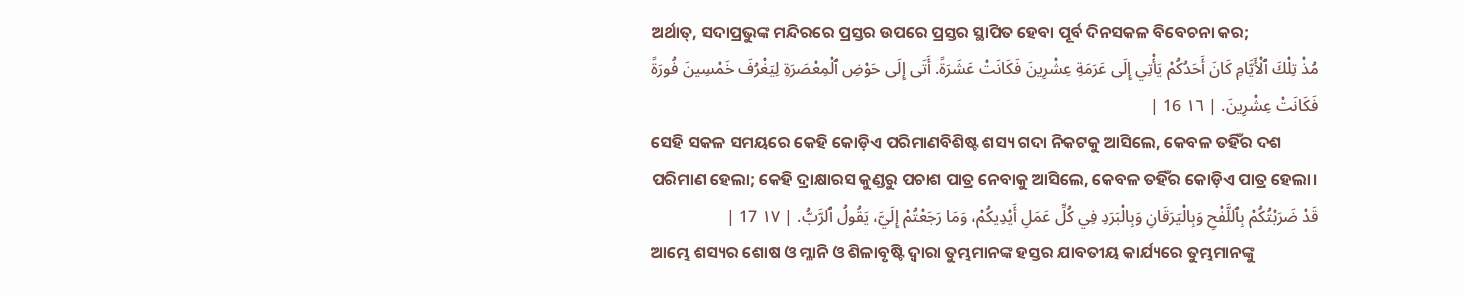ଅର୍ଥାତ୍, ସଦାପ୍ରଭୁଙ୍କ ମନ୍ଦିରରେ ପ୍ରସ୍ତର ଉପରେ ପ୍ରସ୍ତର ସ୍ଥାପିତ ହେବା ପୂର୍ବ ଦିନସକଳ ବିବେଚନା କର;
مُذْ تِلْكَ ٱلْأَيَّامِ كَانَ أَحَدُكُمْ يَأْتِي إِلَى عَرَمَةِ عِشْرِينَ فَكَانَتْ عَشَرَةً. أَتَى إِلَى حَوْضِ ٱلْمِعْصَرَةِ لِيَغْرُفَ خَمْسِينَ فُورَةً فَكَانَتْ عِشْرِينَ. | ١٦ 16 |
ସେହି ସକଳ ସମୟରେ କେହି କୋଡ଼ିଏ ପରିମାଣବିଶିଷ୍ଟ ଶସ୍ୟ ଗଦା ନିକଟକୁ ଆସିଲେ, କେବଳ ତହିଁର ଦଶ ପରିମାଣ ହେଲା; କେହି ଦ୍ରାକ୍ଷାରସ କୁଣ୍ଡରୁ ପଚାଶ ପାତ୍ର ନେବାକୁ ଆସିଲେ, କେବଳ ତହିଁର କୋଡ଼ିଏ ପାତ୍ର ହେଲା।
قَدْ ضَرَبْتُكُمْ بِٱللَّفْحِ وَبِالْيَرَقَانِ وَبِالْبَرَدِ فِي كُلِّ عَمَلِ أَيْدِيكُمْ، وَمَا رَجَعْتُمْ إِلَيَّ، يَقُولُ ٱلرَّبُّ. | ١٧ 17 |
ଆମ୍ଭେ ଶସ୍ୟର ଶୋଷ ଓ ମ୍ଳାନି ଓ ଶିଳାବୃଷ୍ଟି ଦ୍ୱାରା ତୁମ୍ଭମାନଙ୍କ ହସ୍ତର ଯାବତୀୟ କାର୍ଯ୍ୟରେ ତୁମ୍ଭମାନଙ୍କୁ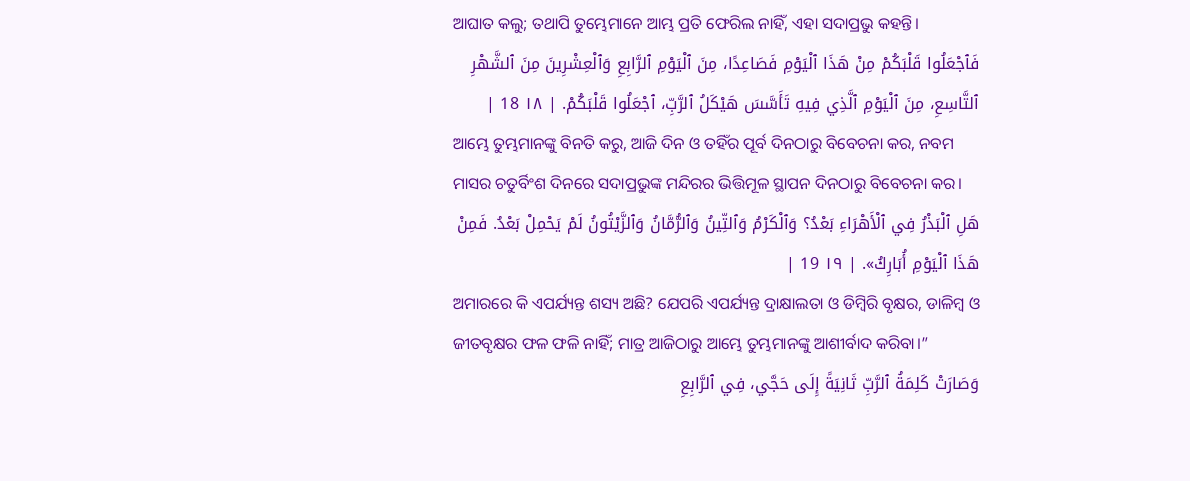ଆଘାତ କଲୁ; ତଥାପି ତୁମ୍ଭେମାନେ ଆମ୍ଭ ପ୍ରତି ଫେରିଲ ନାହିଁ, ଏହା ସଦାପ୍ରଭୁ କହନ୍ତି।
فَٱجْعَلُوا قَلْبَكُمْ مِنْ هَذَا ٱلْيَوْمِ فَصَاعِدًا، مِنَ ٱلْيَوْمِ ٱلرَّابِعِ وَٱلْعِشْرِينَ مِنَ ٱلشَّهْرِ ٱلتَّاسِعِ، مِنَ ٱلْيَوْمِ ٱلَّذِي فِيهِ تَأَسَّسَ هَيْكَلُ ٱلرَّبِّ، ٱجْعَلُوا قَلْبَكُمْ. | ١٨ 18 |
ଆମ୍ଭେ ତୁମ୍ଭମାନଙ୍କୁ ବିନତି କରୁ, ଆଜି ଦିନ ଓ ତହିଁର ପୂର୍ବ ଦିନଠାରୁ ବିବେଚନା କର, ନବମ ମାସର ଚତୁର୍ବିଂଶ ଦିନରେ ସଦାପ୍ରଭୁଙ୍କ ମନ୍ଦିରର ଭିତ୍ତିମୂଳ ସ୍ଥାପନ ଦିନଠାରୁ ବିବେଚନା କର।
هَلِ ٱلْبَذْرُ فِي ٱلْأَهْرَاءِ بَعْدُ؟ وَٱلْكَرْمُ وَٱلتِّينُ وَٱلرُّمَّانُ وَٱلزَّيْتُونُ لَمْ يَحْمِلْ بَعْدُ. فَمِنْ هَذَا ٱلْيَوْمِ أُبَارِكُ». | ١٩ 19 |
ଅମାରରେ କି ଏପର୍ଯ୍ୟନ୍ତ ଶସ୍ୟ ଅଛି? ଯେପରି ଏପର୍ଯ୍ୟନ୍ତ ଦ୍ରାକ୍ଷାଲତା ଓ ଡିମ୍ବିରି ବୃକ୍ଷର, ଡାଳିମ୍ବ ଓ ଜୀତବୃକ୍ଷର ଫଳ ଫଳି ନାହିଁ; ମାତ୍ର ଆଜିଠାରୁ ଆମ୍ଭେ ତୁମ୍ଭମାନଙ୍କୁ ଆଶୀର୍ବାଦ କରିବା।”
وَصَارَتْ كَلِمَةُ ٱلرَّبِّ ثَانِيَةً إِلَى حَجَّي، فِي ٱلرَّابِعِ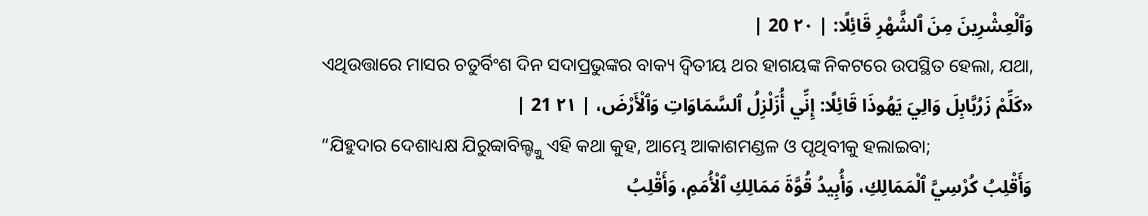وَٱلْعِشْرِينَ مِنَ ٱلشَّهْرِ قَائِلًا: | ٢٠ 20 |
ଏଥିଉତ୍ତାରେ ମାସର ଚତୁର୍ବିଂଶ ଦିନ ସଦାପ୍ରଭୁଙ୍କର ବାକ୍ୟ ଦ୍ୱିତୀୟ ଥର ହାଗୟଙ୍କ ନିକଟରେ ଉପସ୍ଥିତ ହେଲା, ଯଥା,
«كَلِّمْ زَرُبَّابِلَ وَالِيَ يَهُوذَا قَائِلًا: إِنِّي أُزَلْزِلُ ٱلسَّمَاوَاتِ وَٱلْأَرْضَ، | ٢١ 21 |
“ଯିହୁଦାର ଦେଶାଧ୍ୟକ୍ଷ ଯିରୁବ୍ବାବିଲ୍ଙ୍କୁ ଏହି କଥା କୁହ, ଆମ୍ଭେ ଆକାଶମଣ୍ଡଳ ଓ ପୃଥିବୀକୁ ହଲାଇବା;
وَأَقْلِبُ كُرْسِيَّ ٱلْمَمَالِكِ، وَأُبِيدُ قُوَّةَ مَمَالِكِ ٱلْأُمَمِ، وَأَقْلِبُ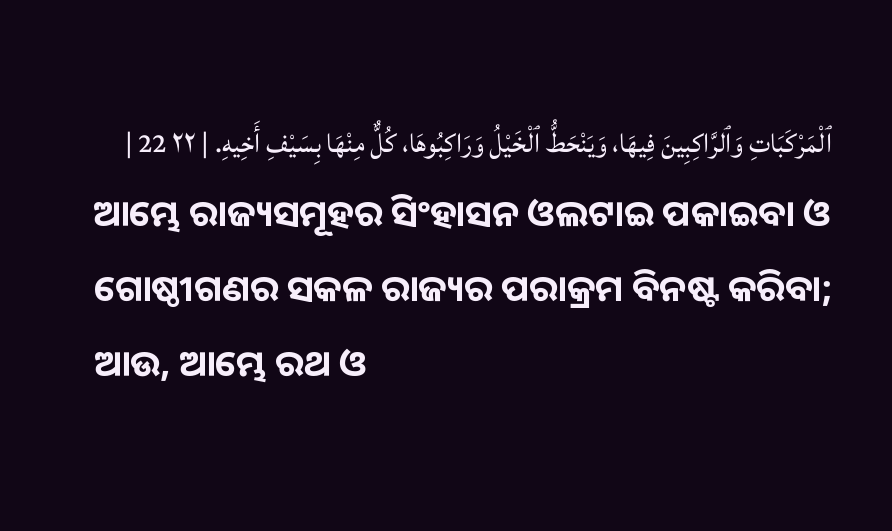ٱلْمَرْكَبَاتِ وَٱلرَّاكِبِينَ فِيهَا، وَيَنْحَطُّ ٱلْخَيْلُ وَرَاكِبُوهَا، كُلٌّ مِنْهَا بِسَيْفِ أَخِيهِ. | ٢٢ 22 |
ଆମ୍ଭେ ରାଜ୍ୟସମୂହର ସିଂହାସନ ଓଲଟାଇ ପକାଇବା ଓ ଗୋଷ୍ଠୀଗଣର ସକଳ ରାଜ୍ୟର ପରାକ୍ରମ ବିନଷ୍ଟ କରିବା; ଆଉ, ଆମ୍ଭେ ରଥ ଓ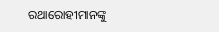ରଥାରୋହୀମାନଙ୍କୁ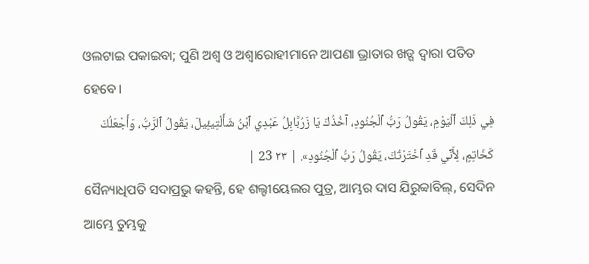ଓଲଟାଇ ପକାଇବା; ପୁଣି ଅଶ୍ୱ ଓ ଅଶ୍ୱାରୋହୀମାନେ ଆପଣା ଭ୍ରାତାର ଖଡ୍ଗ ଦ୍ୱାରା ପତିତ ହେବେ।
فِي ذَلِكَ ٱلْيَوْمِ، يَقُولُ رَبُّ ٱلْجُنُودِ، آخُذُكَ يَا زَرُبَّابِلُ عَبْدِي ٱبْنُ شَأَلْتِيئِيلَ، يَقُولُ ٱلرَّبُّ، وَأَجْعَلُكَ كَخَاتِمٍ، لِأَنِّي قَدِ ٱخْتَرْتُكَ، يَقُولُ رَبُّ ٱلْجُنُودِ». | ٢٣ 23 |
ସୈନ୍ୟାଧିପତି ସଦାପ୍ରଭୁ କହନ୍ତି, ହେ ଶଲ୍ଟୀୟେଲର ପୁତ୍ର, ଆମ୍ଭର ଦାସ ଯିରୁବ୍ବାବିଲ୍, ସେଦିନ ଆମ୍ଭେ ତୁମ୍ଭକୁ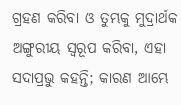ଗ୍ରହଣ କରିବା ଓ ତୁମ୍ଭକୁ ମୁଦ୍ରାର୍ଥକ ଅଙ୍ଗୁରୀୟ ସ୍ୱରୂପ କରିବା, ଏହା ସଦାପ୍ରଭୁ କହନ୍ତି; କାରଣ ଆମ୍ଭେ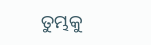ତୁମ୍ଭକୁ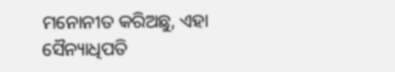ମନୋନୀତ କରିଅଛୁ, ଏହା ସୈନ୍ୟାଧିପତି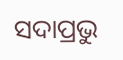ସଦାପ୍ରଭୁ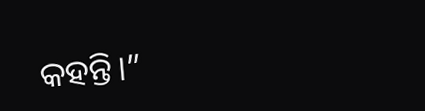କହନ୍ତି।”